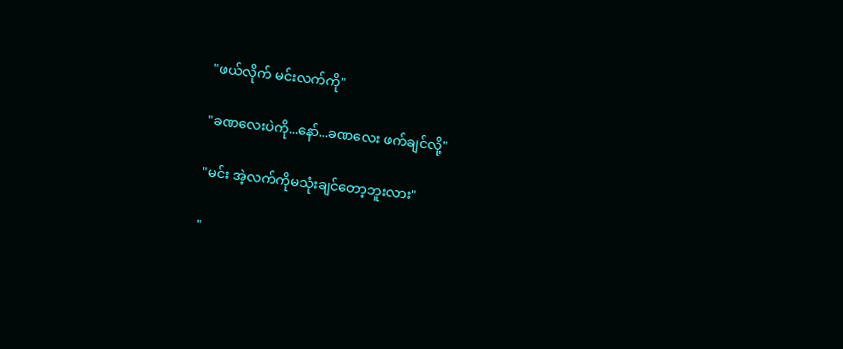"ဖယ်လိုက် မင်းလက်ကို"

"ခဏလေးပဲကို...နော်...ခဏလေး ဖက်ချင်လို့"

"မင်း အဲ့လက်ကိုမသုံးချင်တော့ဘူးလား"

"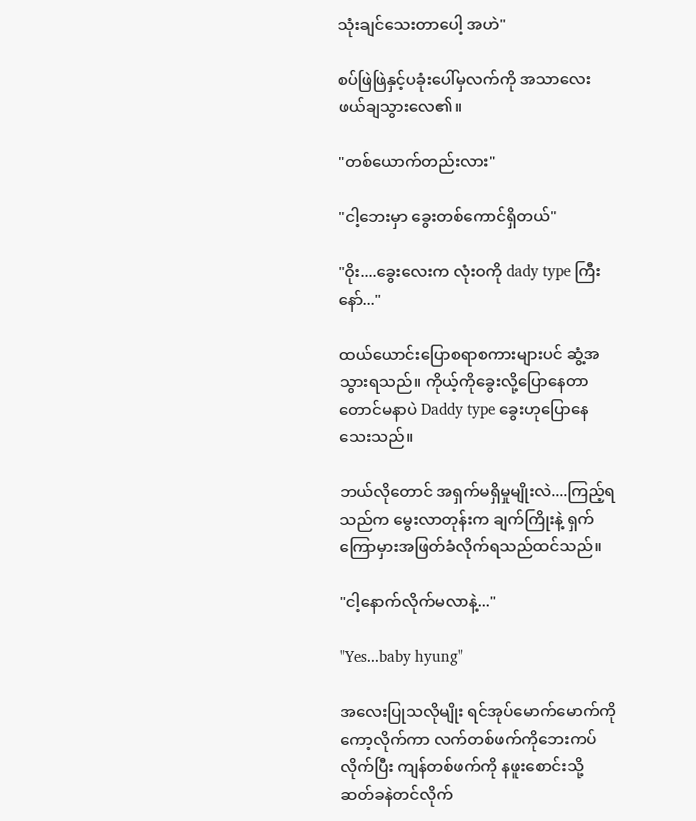သုံးချင်သေးတာပေါ့ အဟဲ"

စပ်ဖြဲဖြဲနှင့်ပခုံးပေါ်မှလက်ကို အသာလေးဖယ်ချသွားလေ၏။

"တစ်ယောက်တည်းလား"

"ငါ့ဘေးမှာ ခွေးတစ်ကောင်ရှိတယ်"

"ဝိုး....ခွေးလေးက လုံးဝကို dady type ကြီးနော်..."

ထယ်ယောင်းပြောစရာစကားများပင် ဆွံ့အသွားရသည်။ ကိုယ့်ကိုခွေးလို့ပြောနေတာတောင်မနာပဲ Daddy type ခွေးဟုပြောနေသေးသည်။

ဘယ်လိုတောင် အရှက်မရှိမှုမျိုးလဲ....ကြည့်ရသည်က မွေးလာတုန်းက ချက်ကြိုးနဲ့ ရှက်ကြောမှားအဖြတ်ခံလိုက်ရသည်ထင်သည်။

"ငါ့နောက်လိုက်မလာနဲ့..."

"Yes...baby hyung"

အလေးပြုသလိုမျိုး ရင်အုပ်မောက်မောက်ကိုကော့လိုက်ကာ လက်တစ်ဖက်ကိုဘေးကပ်လိုက်ပြီး ကျန်တစ်ဖက်ကို နဖူးစောင်းသို့ ဆတ်ခနဲတင်လိုက်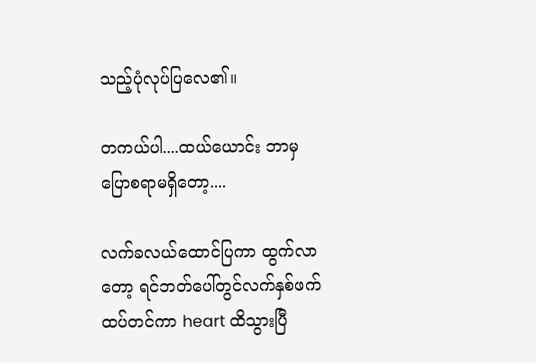သည့်ပုံလုပ်ပြလေ၏။

တကယ်ပါ....ထယ်ယောင်း ဘာမှပြောစရာမရှိတော့....

လက်ခလယ်ထောင်ပြကာ ထွက်လာတော့ ရင်ဘတ်ပေါ်တွင်လက်နှစ်ဖက်ထပ်တင်ကာ heart ထိသွားပြီ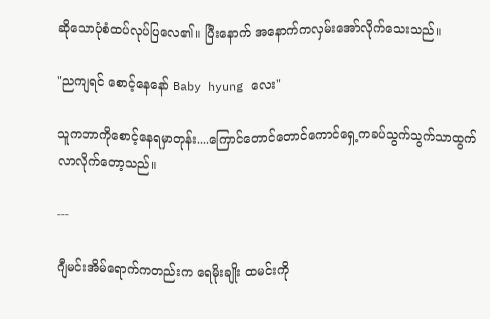ဆိုသောပုံစံထပ်လုပ်ပြလေ၏။ ပြီးနောက် အနောက်ကလှမ်းအော်လိုက်သေးသည်။

"ညကျရင် စောင့်နေနော် Baby hyung လေး"

သူကဘာကိုစောင့်နေရမှာတုန်း....ကြောင်တောင်တောင်ကောင်ရှေ့ကခပ်သွက်သွက်သာထွက်လာလိုက်တော့သည်။

---

ဂျီမင်းအိမ်ရောက်ကတည်းက ရေမိုးချိုး ထမင်းကို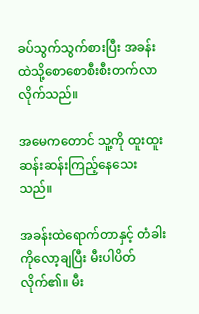ခပ်သွက်သွက်စားပြီး အခန်းထဲသို့စောစောစီးစီးတက်လာလိုက်သည်။

အမေကတောင် သူ့ကို ထူးထူးဆန်းဆန်းကြည့်နေသေးသည်။

အခန်းထဲရောက်တာနှင့် တံခါးကိုလော့ချပြီး မီးပါပိတ်လိုက်၏။ မီး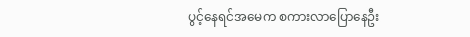ပွင့်နေရင်အမေက စကားလာပြောနေဦး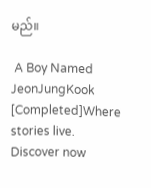မည်။

 A Boy Named JeonJungKook [Completed]Where stories live. Discover now